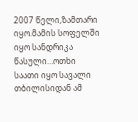2007 წელი,ზამთარი იყო.მამის სოფელში იყო სანდრიკა წასული…ოთხი საათი იყო სავალი თბილისიდან ამ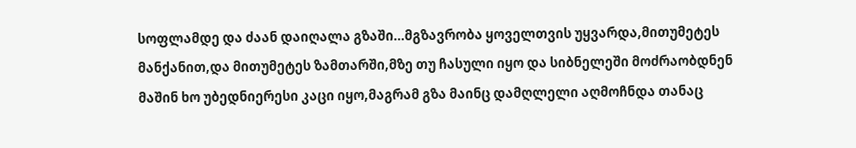სოფლამდე და ძაან დაიღალა გზაში…მგზავრობა ყოველთვის უყვარდა,მითუმეტეს მანქანით,და მითუმეტეს ზამთარში,მზე თუ ჩასული იყო და სიბნელეში მოძრაობდნენ მაშინ ხო უბედნიერესი კაცი იყო,მაგრამ გზა მაინც დამღლელი აღმოჩნდა თანაც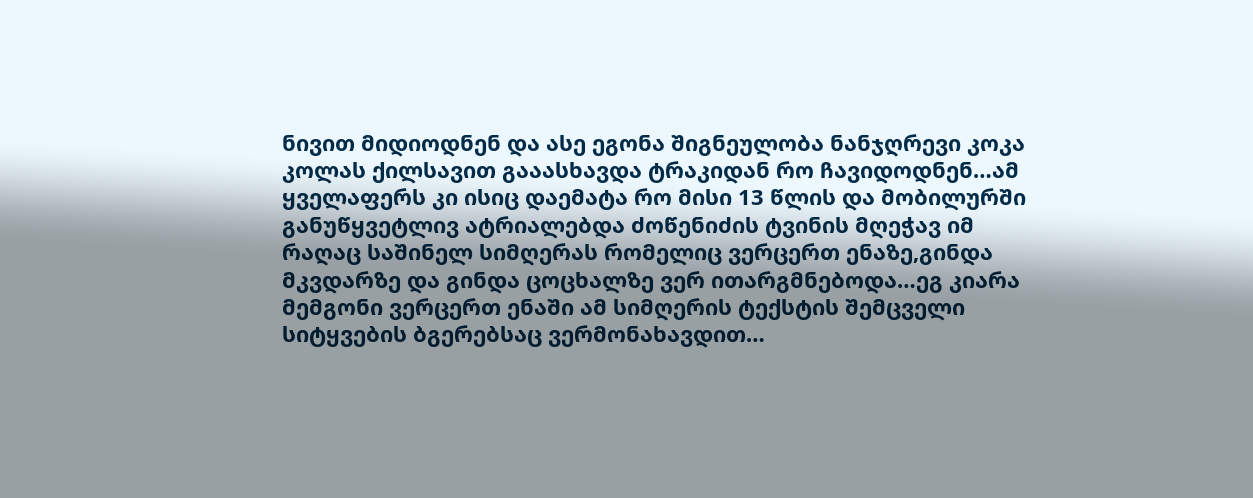ნივით მიდიოდნენ და ასე ეგონა შიგნეულობა ნანჯღრევი კოკა კოლას ქილსავით გააასხავდა ტრაკიდან რო ჩავიდოდნენ…ამ ყველაფერს კი ისიც დაემატა რო მისი 13 წლის და მობილურში განუწყვეტლივ ატრიალებდა ძოწენიძის ტვინის მღეჭავ იმ რაღაც საშინელ სიმღერას რომელიც ვერცერთ ენაზე,გინდა მკვდარზე და გინდა ცოცხალზე ვერ ითარგმნებოდა…ეგ კიარა მემგონი ვერცერთ ენაში ამ სიმღერის ტექსტის შემცველი სიტყვების ბგერებსაც ვერმონახავდით…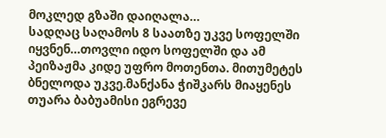მოკლედ გზაში დაიღალა…
სადღაც საღამოს 8 საათზე უკვე სოფელში იყვნენ…თოვლი იდო სოფელში და ამ პეიზაჟმა კიდე უფრო მოთენთა. მითუმეტეს ბნელოდა უკვე.მანქანა ჭიშკარს მიაყენეს თუარა ბაბუამისი ეგრევე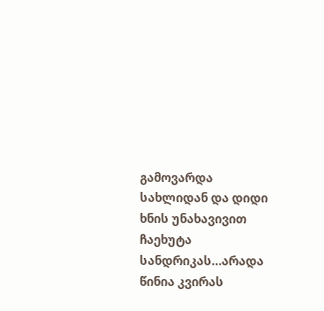გამოვარდა სახლიდან და დიდი ხნის უნახავივით ჩაეხუტა სანდრიკას…არადა წინია კვირას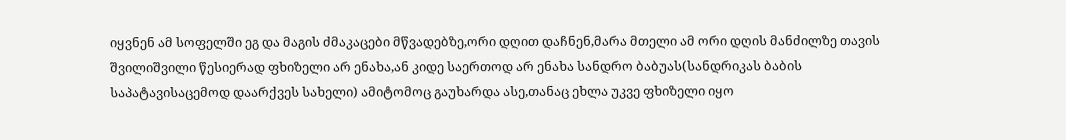იყვნენ ამ სოფელში ეგ და მაგის ძმაკაცები მწვადებზე,ორი დღით დაჩნენ,მარა მთელი ამ ორი დღის მანძილზე თავის შვილიშვილი წესიერად ფხიზელი არ ენახა,ან კიდე საერთოდ არ ენახა სანდრო ბაბუას(სანდრიკას ბაბის საპატავისაცემოდ დაარქვეს სახელი) ამიტომოც გაუხარდა ასე,თანაც ეხლა უკვე ფხიზელი იყო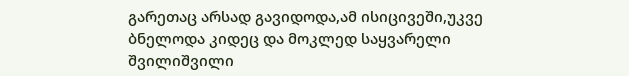გარეთაც არსად გავიდოდა,ამ ისიცივეში,უკვე ბნელოდა კიდეც და მოკლედ საყვარელი შვილიშვილი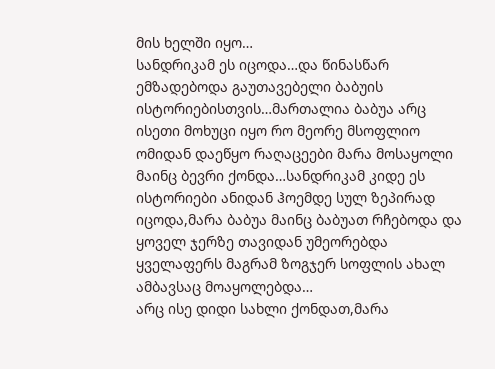მის ხელში იყო…
სანდრიკამ ეს იცოდა…და წინასწარ ემზადებოდა გაუთავებელი ბაბუის ისტორიებისთვის…მართალია ბაბუა არც ისეთი მოხუცი იყო რო მეორე მსოფლიო ომიდან დაეწყო რაღაცეები მარა მოსაყოლი მაინც ბევრი ქონდა…სანდრიკამ კიდე ეს ისტორიები ანიდან ჰოემდე სულ ზეპირად იცოდა,მარა ბაბუა მაინც ბაბუათ რჩებოდა და ყოველ ჯერზე თავიდან უმეორებდა ყველაფერს მაგრამ ზოგჯერ სოფლის ახალ ამბავსაც მოაყოლებდა…
არც ისე დიდი სახლი ქონდათ,მარა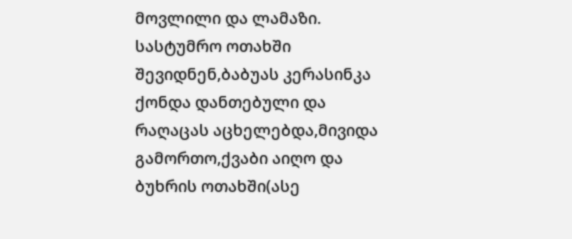მოვლილი და ლამაზი.
სასტუმრო ოთახში შევიდნენ,ბაბუას კერასინკა ქონდა დანთებული და რაღაცას აცხელებდა,მივიდა გამორთო,ქვაბი აიღო და ბუხრის ოთახში(ასე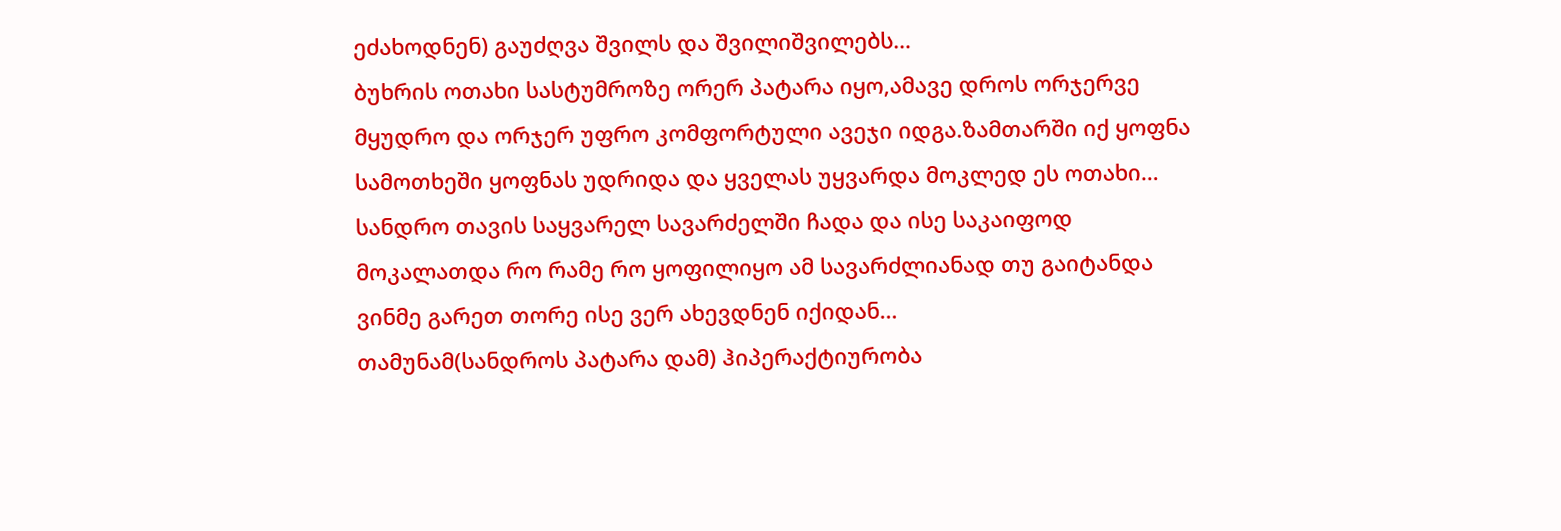ეძახოდნენ) გაუძღვა შვილს და შვილიშვილებს…
ბუხრის ოთახი სასტუმროზე ორერ პატარა იყო,ამავე დროს ორჯერვე მყუდრო და ორჯერ უფრო კომფორტული ავეჯი იდგა.ზამთარში იქ ყოფნა სამოთხეში ყოფნას უდრიდა და ყველას უყვარდა მოკლედ ეს ოთახი…
სანდრო თავის საყვარელ სავარძელში ჩადა და ისე საკაიფოდ მოკალათდა რო რამე რო ყოფილიყო ამ სავარძლიანად თუ გაიტანდა ვინმე გარეთ თორე ისე ვერ ახევდნენ იქიდან…
თამუნამ(სანდროს პატარა დამ) ჰიპერაქტიურობა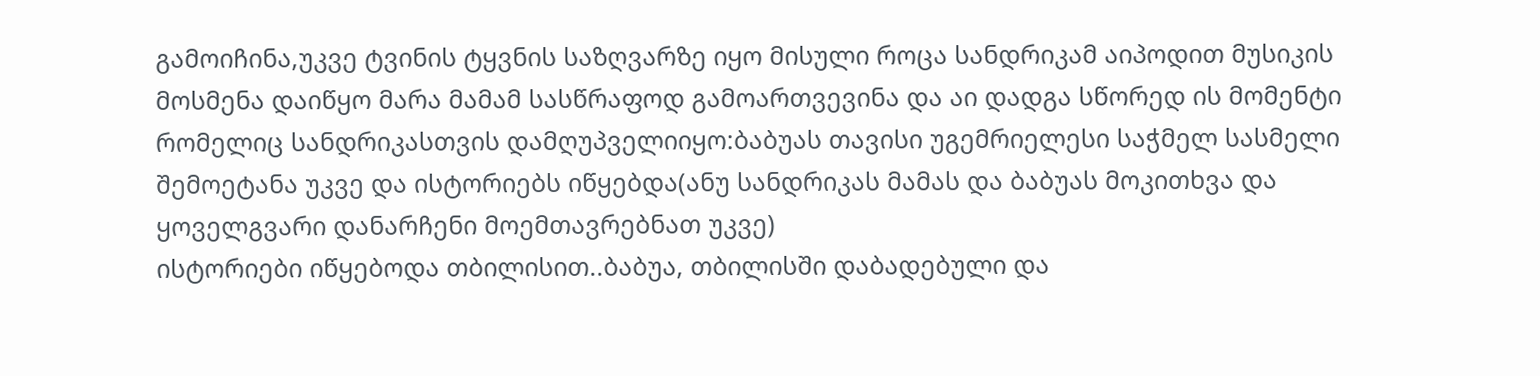გამოიჩინა,უკვე ტვინის ტყვნის საზღვარზე იყო მისული როცა სანდრიკამ აიპოდით მუსიკის მოსმენა დაიწყო მარა მამამ სასწრაფოდ გამოართვევინა და აი დადგა სწორედ ის მომენტი რომელიც სანდრიკასთვის დამღუპველიიყო:ბაბუას თავისი უგემრიელესი საჭმელ სასმელი შემოეტანა უკვე და ისტორიებს იწყებდა(ანუ სანდრიკას მამას და ბაბუას მოკითხვა და ყოველგვარი დანარჩენი მოემთავრებნათ უკვე)
ისტორიები იწყებოდა თბილისით..ბაბუა, თბილისში დაბადებული და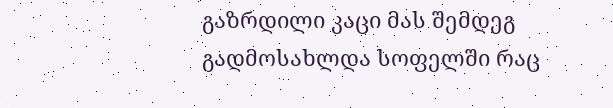გაზრდილი კაცი მას შემდეგ გადმოსახლდა სოფელში რაც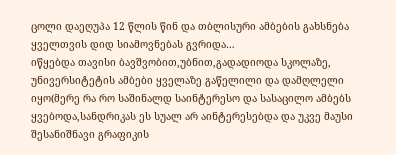ცოლი დაეღუპა 12 წლის წინ და თბლისური ამბების გახსნება ყველთვის დიდ სიამოვნებას გვრიდა…
იწყებდა თავისი ბავშვობით,უბნით,გადადიოდა სკოლაზე, უნივერსიტეტის ამბები ყველაზე გაწელილი და დამღლელი იყო(მერე რა რო საშინალდ საინტერესო და სასაცილო ამბებს ყვებოდა,სანდრიკას ეს სუალ არ აინტერესებდა და უკვე მაუსი შესანიშნავი გრაფიკის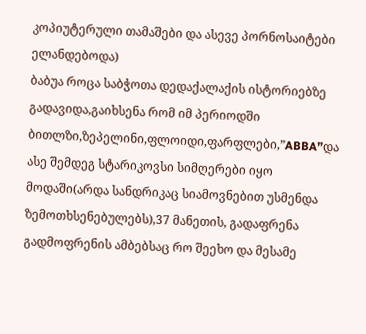კოპიუტერული თამაშები და ასევე პორნოსაიტები ელანდებოდა)
ბაბუა როცა საბჭოთა დედაქალაქის ისტორიებზე გადავიდა,გაიხსენა რომ იმ პერიოდში ბითლზი,ზეპელინი,ფლოიდი,ფარფლები,”ABBA”და ასე შემდეგ სტარიკოვსი სიმღერები იყო მოდაში(არდა სანდრიკაც სიამოვნებით უსმენდა ზემოთხსენებულებს),37 მანეთის, გადაფრენა გადმოფრენის ამბებსაც რო შეეხო და მესამე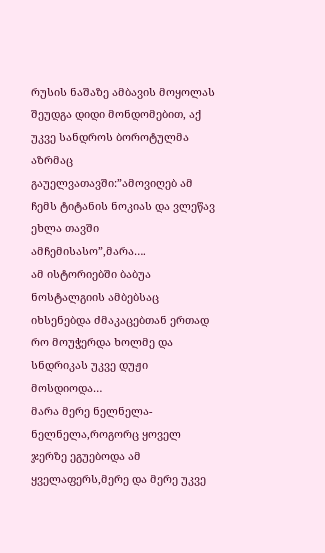რუსის ნაშაზე ამბავის მოყოლას შეუდგა დიდი მონდომებით, აქ უკვე სანდროს ბოროტულმა აზრმაც გაუელვათავში:”ამოვიღებ ამ ჩემს ტიტანის ნოკიას და ვლეწავ ეხლა თავში ამჩემისასო”,მარა….
ამ ისტორიებში ბაბუა ნოსტალგიის ამბებსაც იხსენებდა ძმაკაცებთან ერთად რო მოუჭერდა ხოლმე და სნდრიკას უკვე დუჟი მოსდიოდა…
მარა მერე ნელნელა-ნელნელა,როგორც ყოველ ჯერზე ეგუებოდა ამ ყველაფერს,მერე და მერე უკვე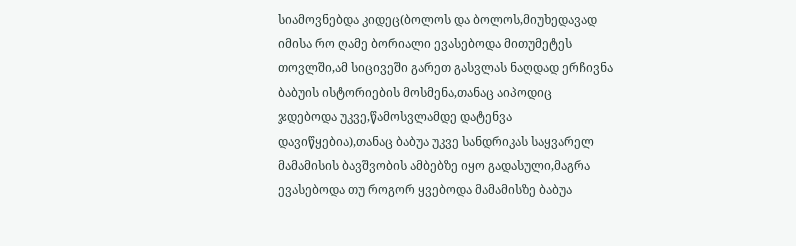სიამოვნებდა კიდეც(ბოლოს და ბოლოს,მიუხედავად იმისა რო ღამე ბორიალი ევასებოდა მითუმეტეს თოვლში,ამ სიცივეში გარეთ გასვლას ნაღდად ერჩივნა ბაბუის ისტორიების მოსმენა,თანაც აიპოდიც ჯდებოდა უკვე,წამოსვლამდე დატენვა დავიწყებია),თანაც ბაბუა უკვე სანდრიკას საყვარელ მამამისის ბავშვობის ამბებზე იყო გადასული,მაგრა ევასებოდა თუ როგორ ყვებოდა მამამისზე ბაბუა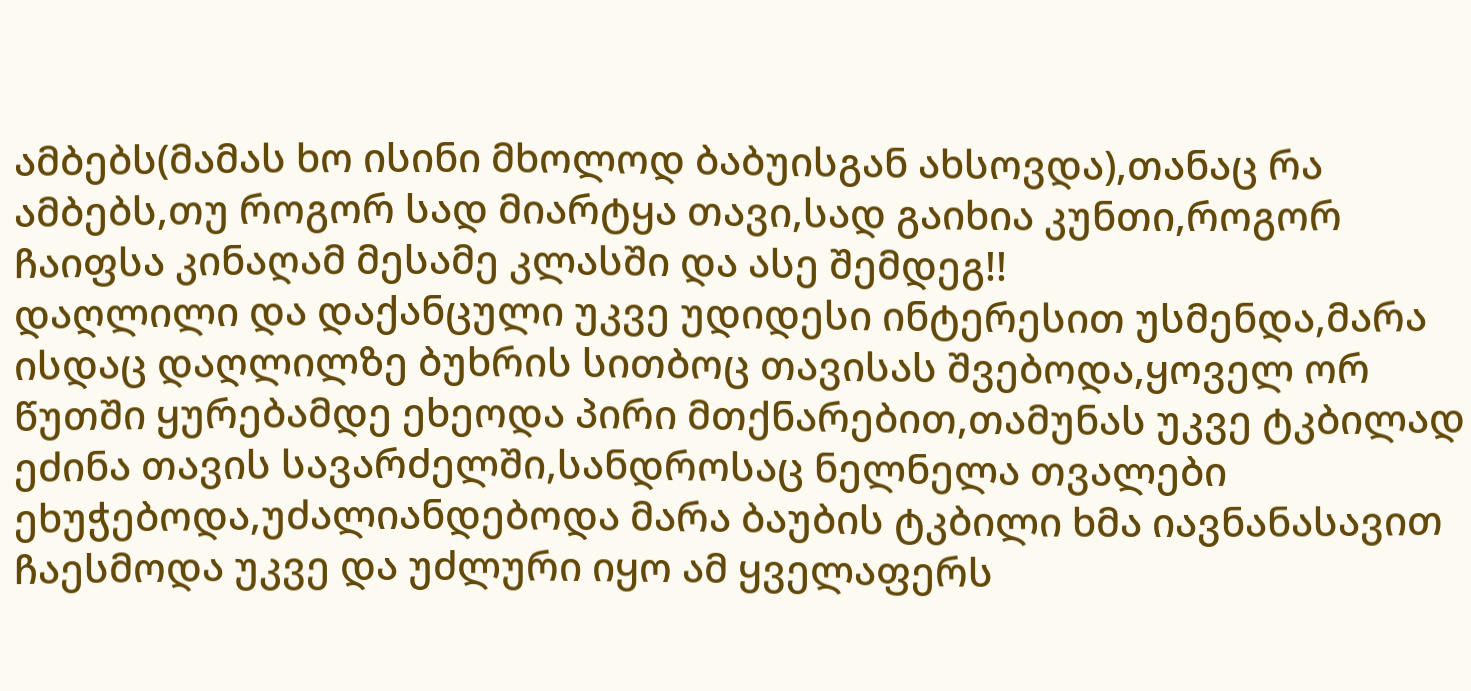ამბებს(მამას ხო ისინი მხოლოდ ბაბუისგან ახსოვდა),თანაც რა ამბებს,თუ როგორ სად მიარტყა თავი,სად გაიხია კუნთი,როგორ ჩაიფსა კინაღამ მესამე კლასში და ასე შემდეგ!!
დაღლილი და დაქანცული უკვე უდიდესი ინტერესით უსმენდა,მარა ისდაც დაღლილზე ბუხრის სითბოც თავისას შვებოდა,ყოველ ორ წუთში ყურებამდე ეხეოდა პირი მთქნარებით,თამუნას უკვე ტკბილად ეძინა თავის სავარძელში,სანდროსაც ნელნელა თვალები ეხუჭებოდა,უძალიანდებოდა მარა ბაუბის ტკბილი ხმა იავნანასავით ჩაესმოდა უკვე და უძლური იყო ამ ყველაფერს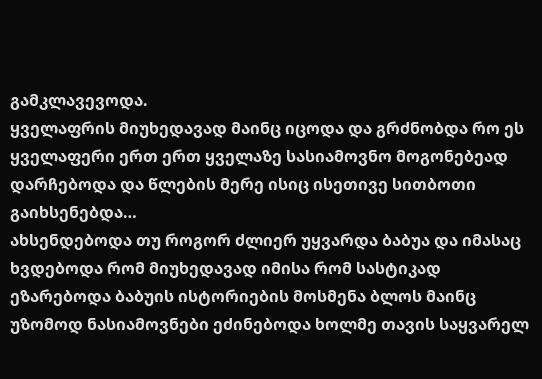გამკლავევოდა.
ყველაფრის მიუხედავად მაინც იცოდა და გრძნობდა რო ეს ყველაფერი ერთ ერთ ყველაზე სასიამოვნო მოგონებეად დარჩებოდა და წლების მერე ისიც ისეთივე სითბოთი გაიხსენებდა…
ახსენდებოდა თუ როგორ ძლიერ უყვარდა ბაბუა და იმასაც ხვდებოდა რომ მიუხედავად იმისა რომ სასტიკად ეზარებოდა ბაბუის ისტორიების მოსმენა ბლოს მაინც უზომოდ ნასიამოვნები ეძინებოდა ხოლმე თავის საყვარელ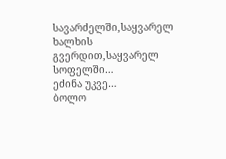სავარძელში,საყვარელ ხალხის გვერდით,საყვარელ სოფელში…
ეძინა უკვე…
ბოლო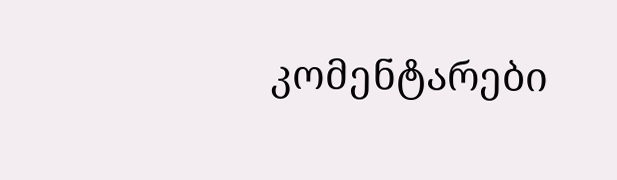კომენტარები